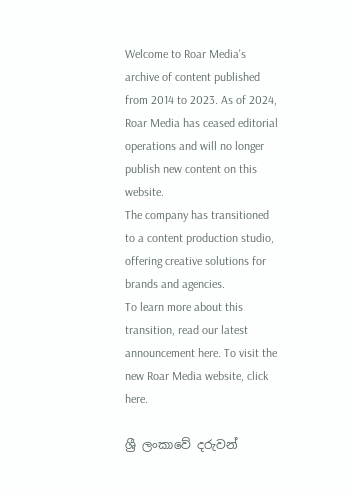Welcome to Roar Media's archive of content published from 2014 to 2023. As of 2024, Roar Media has ceased editorial operations and will no longer publish new content on this website.
The company has transitioned to a content production studio, offering creative solutions for brands and agencies.
To learn more about this transition, read our latest announcement here. To visit the new Roar Media website, click here.

ශ්‍රී ලංකාවේ දරුවන්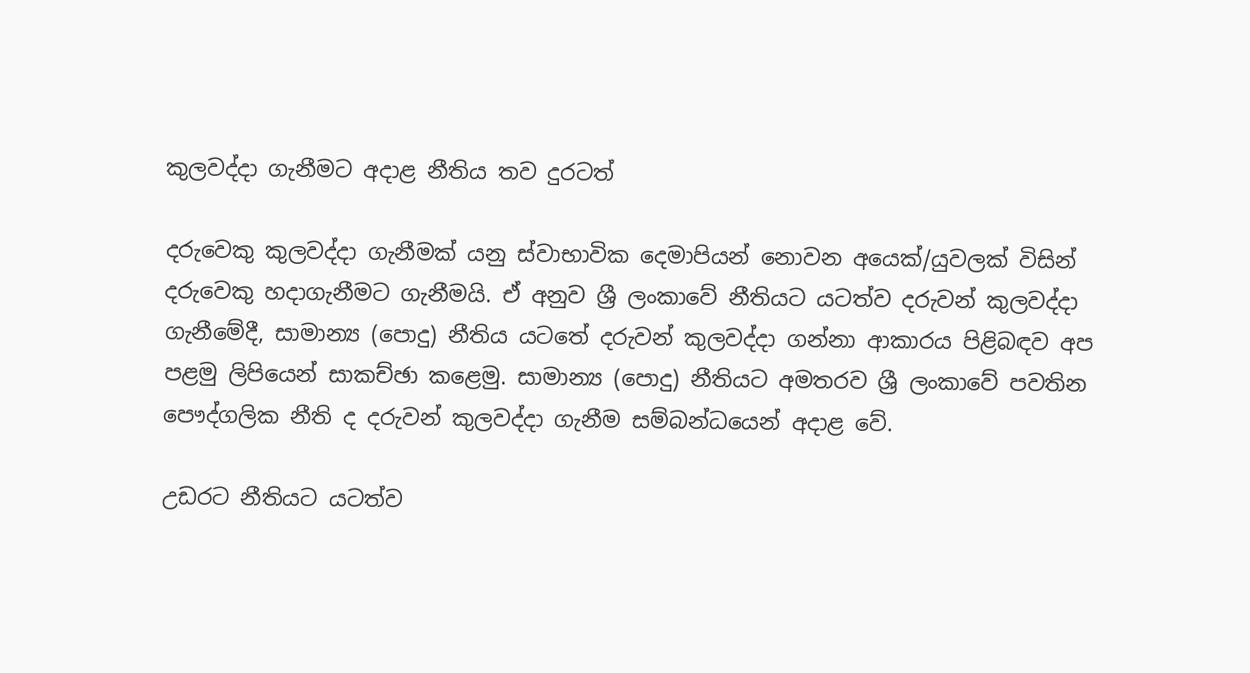කුලවද්දා ගැනීමට අදාළ නීතිය තව දුරටත්

දරුවෙකු කුලවද්දා ගැනීමක් යනු ස්වාභාවික දෙමාපියන් නොවන අයෙක්/යුවලක් විසින් දරුවෙකු හදාගැනීමට ගැනීමයි. ඒ අනුව ශ්‍රී ලංකාවේ නීතියට යටත්ව දරුවන් කුලවද්දා ගැනීමේදී, සාමාන්‍ය (පොදු) නීතිය යටතේ දරුවන් කුලවද්දා ගන්නා ආකාරය පිළිබඳව අප පළමු ලිපියෙන් සාකච්ඡා කළෙමු. සාමාන්‍ය (පොදු) නීතියට අමතරව ශ්‍රී ලංකාවේ පවතින පෞද්ගලික නීති ද දරුවන් කුලවද්දා ගැනීම සම්බන්ධයෙන් අදාළ වේ.

උඩරට නීතියට යටත්ව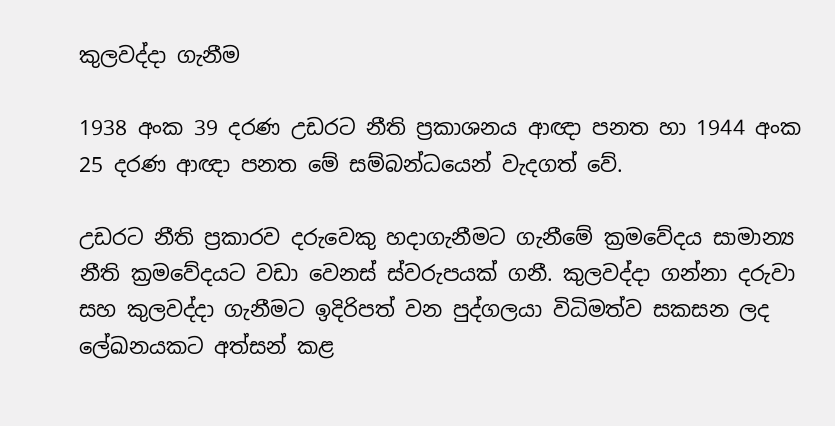කුලවද්දා ගැනීම

1938 අංක 39 දරණ උඩරට නීති ප්‍රකාශනය ආඥා පනත හා 1944 අංක 25 දරණ ආඥා පනත මේ සම්බන්ධයෙන් වැදගත් වේ.

උඩරට නීති ප්‍රකාරව දරුවෙකු හදාගැනීමට ගැනීමේ ක්‍රමවේදය සාමාන්‍ය නීති ක්‍රමවේදයට වඩා වෙනස් ස්වරුපයක් ගනී. කුලවද්දා ගන්නා දරුවා සහ කුලවද්දා ගැනීමට ඉදිරිපත් වන පුද්ගලයා විධිමත්ව සකසන ලද ලේඛනයකට අත්සන් කළ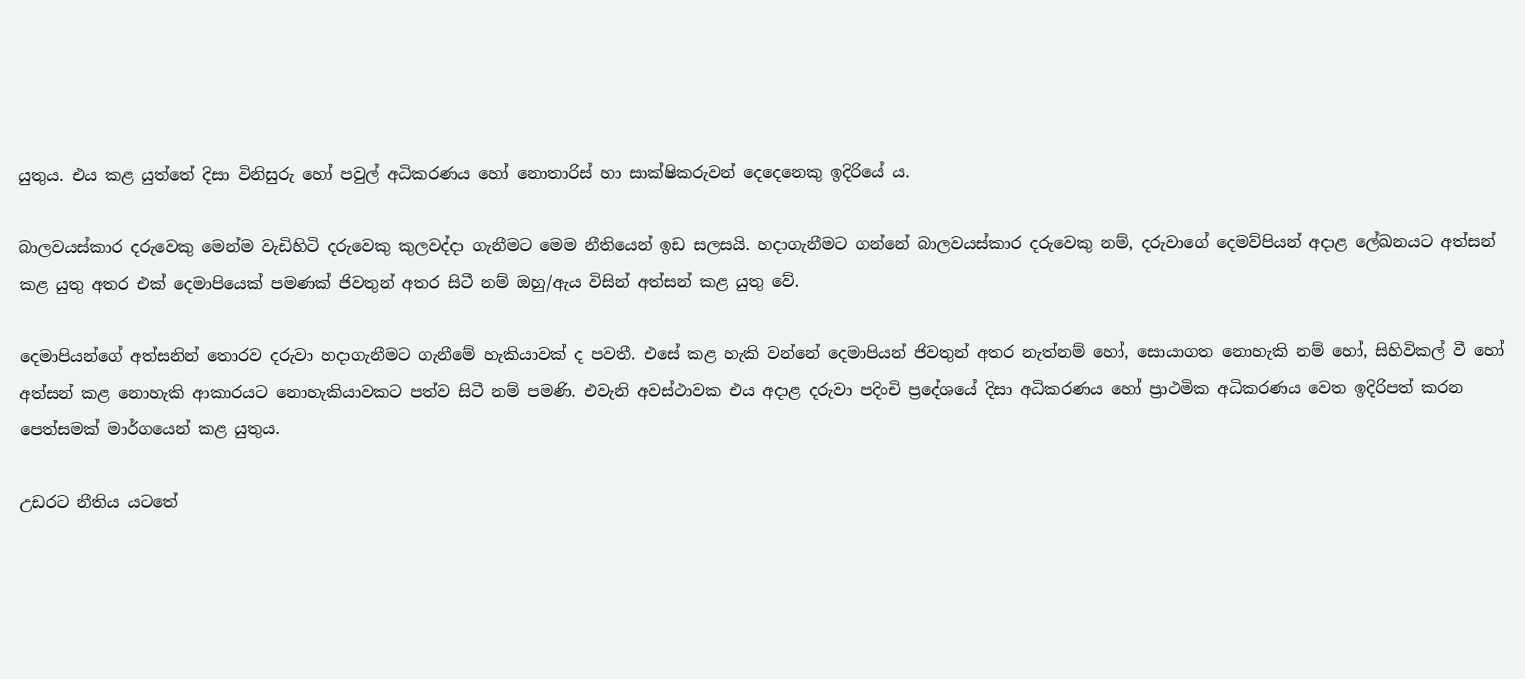යුතුය. එය කළ යුත්තේ දිසා විනිසුරු හෝ පවුල් අධිකරණය හෝ නොතාරිස් හා සාක්ෂිකරුවන් දෙදෙනෙකු ඉදිරියේ ය.

බාලවයස්කාර දරුවෙකු මෙන්ම වැඩිහිටි දරුවෙකු කුලවද්දා ගැනීමට මෙම නීතියෙන් ඉඩ සලසයි. හදාගැනීමට ගන්නේ බාලවයස්කාර දරුවෙකු නම්, දරුවාගේ දෙමව්පියන් අදාළ ලේඛනයට අත්සන් කළ යුතු අතර එක් දෙමාපියෙක් පමණක් ජිවතුන් අතර සිටී නම් ඔහු/ඇය විසින් අත්සන් කළ යුතු වේ.

දෙමාපියන්ගේ අත්සනින් තොරව දරුවා හදාගැනීමට ගැනීමේ හැකියාවක් ද පවතී. එසේ කළ හැකි වන්නේ දෙමාපියන් ජිවතුන් අතර නැත්නම් හෝ, සොයාගත නොහැකි නම් හෝ, සිහිවිකල් වී හෝ අත්සන් කළ නොහැකි ආකාරයට නොහැකියාවකට පත්ව සිටී නම් පමණි. එවැනි අවස්ථාවක එය අදාළ දරුවා පදිංචි ප්‍රදේශයේ දිසා අධිකරණය හෝ ප්‍රාථමික අධිකරණය වෙත ඉදිරිපත් කරන පෙත්සමක් මාර්ගයෙන් කළ යුතුය.

උඩරට නීතිය යටතේ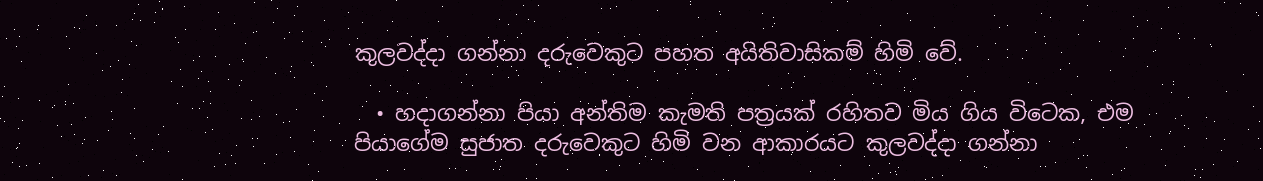කුලවද්දා ගන්නා දරුවෙකුට පහත අයිතිවාසිකම් හිමි වේ.

  • හදාගන්නා පියා අන්තිම කැමති පත්‍රයක් රහිතව මිය ගිය විටෙක, එම පියාගේම සුජාත දරුවෙකුට හිමි වන ආකාරයට කුලවද්දා ගන්නා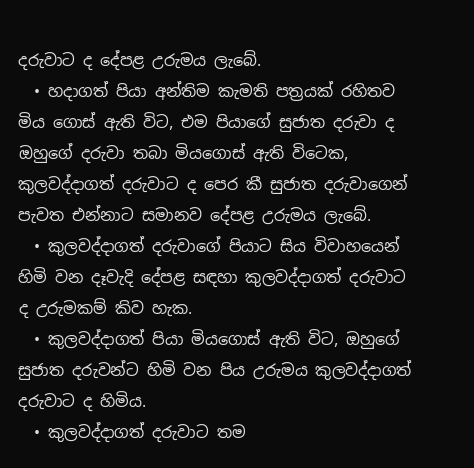දරුවාට ද දේපළ උරුමය ලැබේ.
  • හදාගත් පියා අන්තිම කැමති පත්‍රයක් රහිතව මිය ගොස් ඇති විට, එම පියාගේ සුජාත දරුවා ද ඔහුගේ දරුවා තබා මියගොස් ඇති විටෙක, කුලවද්දාගත් දරුවාට ද පෙර කී සුජාත දරුවාගෙන් පැවත එන්නාට සමානව දේපළ උරුමය ලැබේ.
  • කුලවද්දාගත් දරුවාගේ පියාට සිය විවාහයෙන් හිමි වන දෑවැදි දේපළ සඳහා කුලවද්දාගත් දරුවාට ද උරුමකම් කිව හැක.
  • කුලවද්දාගත් පියා මියගොස් ඇති විට, ඔහුගේ සුජාත දරුවන්ට හිමි වන පිය උරුමය කුලවද්දාගත් දරුවාට ද හිමිය.
  • කුලවද්දාගත් දරුවාට තම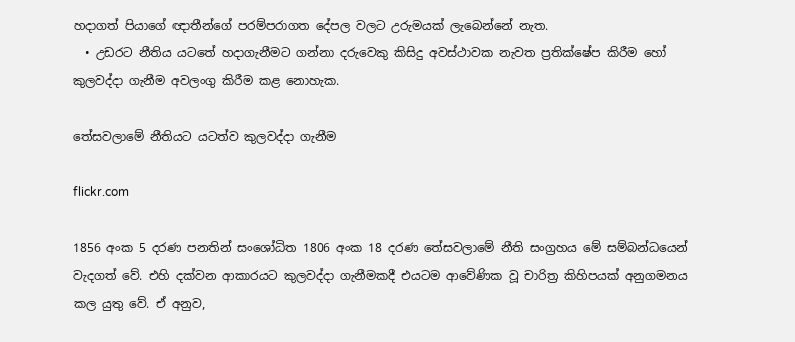හදාගත් පියාගේ ඥාතීන්ගේ පරම්පරාගත දේපල වලට උරුමයක් ලැබෙන්නේ නැත.
  • උඩරට නීතිය යටතේ හදාගැනීමට ගන්නා දරුවෙකු කිසිදු අවස්ථාවක නැවත ප්‍රතික්ෂේප කිරීම හෝ කුලවද්දා ගැනීම අවලංගු කිරීම කළ නොහැක.

තේසවලාමේ නීතියට යටත්ව කුලවද්දා ගැනීම

flickr.com

1856 අංක 5 දරණ පනතින් සංශෝධිත 1806 අංක 18 දරණ තේසවලාමේ නීති සංග්‍රහය මේ සම්බන්ධයෙන් වැදගත් වේ. එහි දක්වන ආකාරයට කුලවද්දා ගැනීමකදී එයටම ආවේණික වූ චාරිත්‍ර කිහිපයක් අනුගමනය කල යුතු වේ. ඒ අනුව,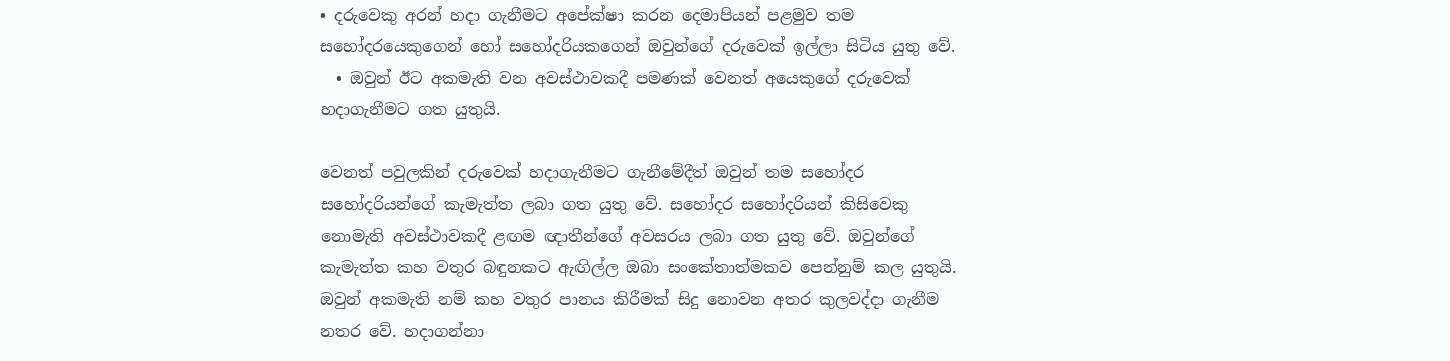• දරුවෙකු අරන් හදා ගැනීමට අපේක්ෂා කරන දෙමාපියන් පළමුව තම සහෝදරයෙකුගෙන් හෝ සහෝදරියකගෙන් ඔවුන්ගේ දරුවෙක් ඉල්ලා සිටිය යුතු වේ.
  • ඔවුන් ඊට අකමැති වන අවස්ථාවකදී පමණක් වෙනත් අයෙකුගේ දරුවෙක් හදාගැනීමට ගත යුතුයි.

වෙනත් පවුලකින් දරුවෙක් හදාගැනීමට ගැනීමේදීත් ඔවුන් තම සහෝදර සහෝදරියන්ගේ කැමැත්ත ලබා ගත යුතු වේ. සහෝදර සහෝදරියන් කිසිවෙකු නොමැති අවස්ථාවකදී ළඟම ඥාතීන්ගේ අවසරය ලබා ගත යුතු වේ. ඔවුන්ගේ කැමැත්ත කහ වතුර බඳුනකට ඇඟිල්ල ඔබා සංකේතාත්මකව පෙන්නුම් කල යුතුයි. ඔවුන් අකමැති නම් කහ වතුර පානය කිරීමක් සිදු නොවන අතර කුලවද්දා ගැනීම නතර වේ. හදාගන්නා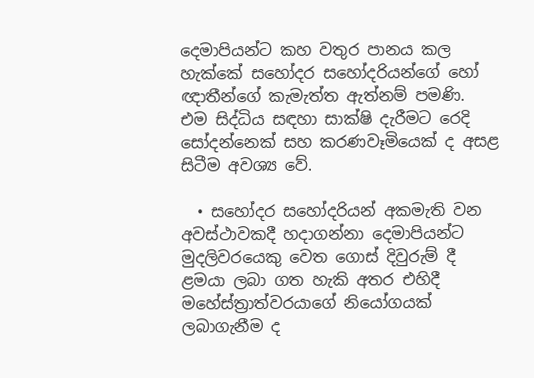දෙමාපියන්ට කහ වතුර පානය කල හැක්කේ සහෝදර සහෝදරියන්ගේ හෝ ඥාතීන්ගේ කැමැත්ත ඇත්නම් පමණි. එම සිද්ධිය සඳහා සාක්ෂි දැරීමට රෙදි සෝදන්නෙක් සහ කරණවෑමියෙක් ද අසළ සිටීම අවශ්‍ය වේ.

  • සහෝදර සහෝදරියන් අකමැති වන අවස්ථාවකදී හදාගන්නා දෙමාපියන්ට මුදලිවරයෙකු වෙත ගොස් දිවුරුම් දී ළමයා ලබා ගත හැකි අතර එහිදී මහේස්ත්‍රාත්වරයාගේ නියෝගයක් ලබාගැනීම ද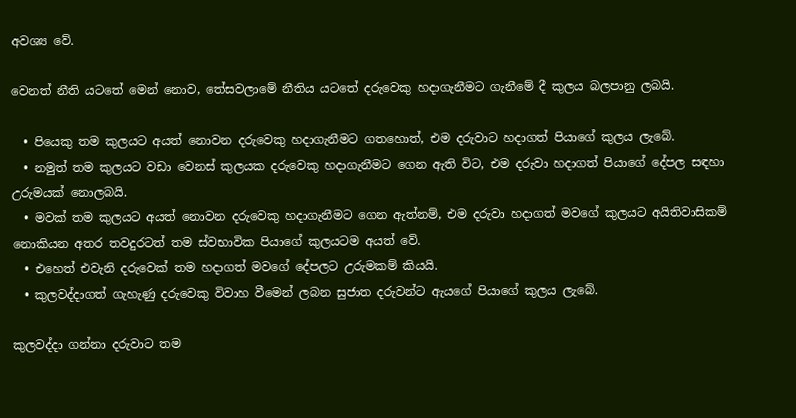අවශ්‍ය වේ.

වෙනත් නීති යටතේ මෙන් නොව, තේසවලාමේ නීතිය යටතේ දරුවෙකු හදාගැනීමට ගැනීමේ දී කුලය බලපානු ලබයි.

  • පියෙකු තම කුලයට අයත් නොවන දරුවෙකු හදාගැනීමට ගතහොත්, එම දරුවාට හදාගත් පියාගේ කුලය ලැබේ.
  • නමුත් තම කුලයට වඩා වෙනස් කුලයක දරුවෙකු හදාගැනීමට ගෙන ඇති විට, එම දරුවා හදාගත් පියාගේ දේපල සඳහා උරුමයක් නොලබයි.
  • මවක් තම කුලයට අයත් නොවන දරුවෙකු හදාගැනීමට ගෙන ඇත්නම්, එම දරුවා හදාගත් මවගේ කුලයට අයිතිවාසිකම් නොකියන අතර තවදුරටත් තම ස්වභාවික පියාගේ කුලයටම අයත් වේ.
  • එහෙත් එවැනි දරුවෙක් තම හදාගත් මවගේ දේපලට උරුමකම් කියයි.
  • කුලවද්දාගත් ගැහැණු දරුවෙකු විවාහ වීමෙන් ලබන සුජාත දරුවන්ට ඇයගේ පියාගේ කුලය ලැබේ.

කුලවද්දා ගන්නා දරුවාට තම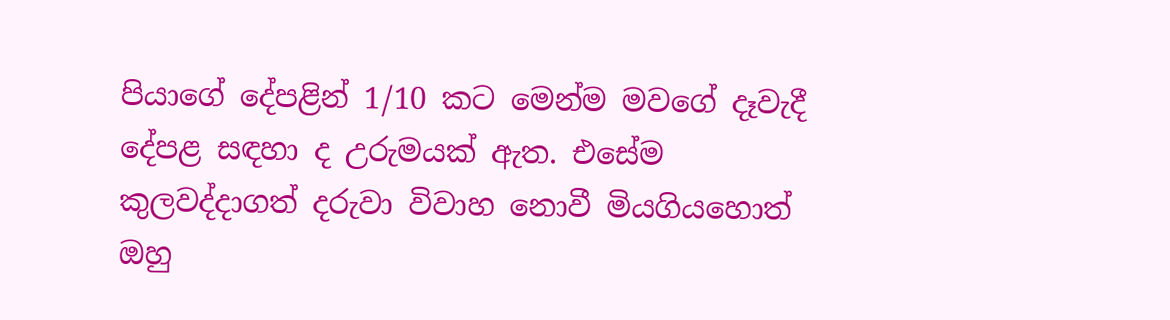පියාගේ දේපළින් 1/10 කට මෙන්ම මවගේ දෑවැදී දේපළ සඳහා ද උරුමයක් ඇත. එසේම කුලවද්දාගත් දරුවා විවාහ නොවී මියගියහොත් ඔහු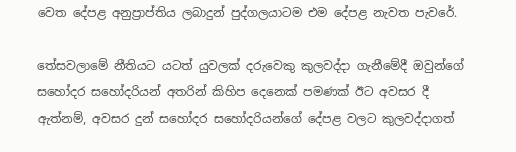වෙත දේපළ අනුප්‍රාප්තිය ලබාදුන් පුද්ගලයාටම එම දේපළ නැවත පැවරේ.

තේසවලාමේ නීතියට යටත් යුවලක් දරුවෙකු කුලවද්දා ගැනීමේදී ඔවුන්ගේ සහෝදර සහෝදරියන් අතරින් කිහිප දෙනෙක් පමණක් ඊට අවසර දී ඇත්නම්, අවසර දුන් සහෝදර සහෝදරියන්ගේ දේපළ වලට කුලවද්දාගත්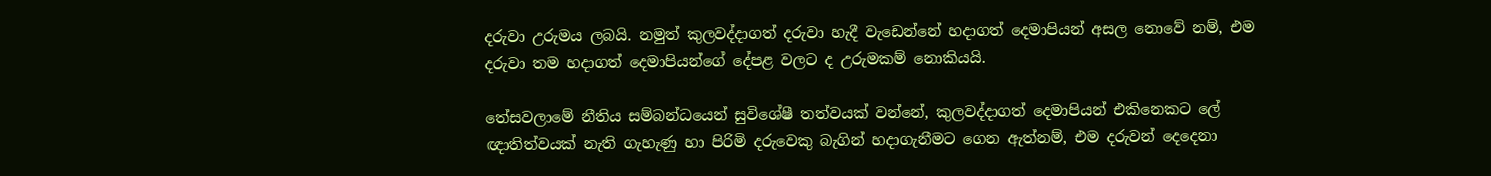දරුවා උරුමය ලබයි. නමුත් කුලවද්දාගත් දරුවා හැදී වැඩෙන්නේ හදාගත් දෙමාපියන් අසල නොවේ නම්, එම දරුවා තම හදාගත් දෙමාපියන්ගේ දේපළ වලට ද උරුමකම් නොකියයි.

තේසවලාමේ නීතිය සම්බන්ධයෙන් සුවිශේෂී තත්වයක් වන්නේ, කුලවද්දාගත් දෙමාපියන් එකිනෙකට ලේ ඥාතිත්වයක් නැති ගැහැණු හා පිරිමි දරුවෙකු බැගින් හදාගැනීමට ගෙන ඇත්නම්, එම දරුවන් දෙදෙනා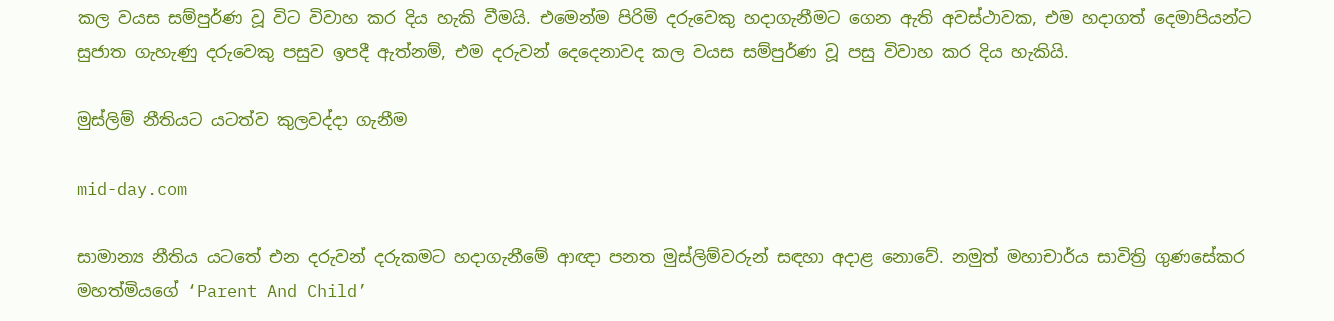කල වයස සම්පුර්ණ වූ විට විවාහ කර දිය හැකි වීමයි. එමෙන්ම පිරිමි දරුවෙකු හදාගැනීමට ගෙන ඇති අවස්ථාවක, එම හදාගත් දෙමාපියන්ට සුජාත ගැහැණු දරුවෙකු පසුව ඉපදී ඇත්නම්, එම දරුවන් දෙදෙනාවද කල වයස සම්පුර්ණ වූ පසු විවාහ කර දිය හැකියි.

මුස්ලිම් නීතියට යටත්ව කුලවද්දා ගැනීම

mid-day.com

සාමාන්‍ය නීතිය යටතේ එන දරුවන් දරුකමට හදාගැනීමේ ආඥා පනත මුස්ලිම්වරුන් සඳහා අදාළ නොවේ. නමුත් මහාචාර්ය සාවිත්‍රි ගුණසේකර මහත්මියගේ ‘Parent And Child’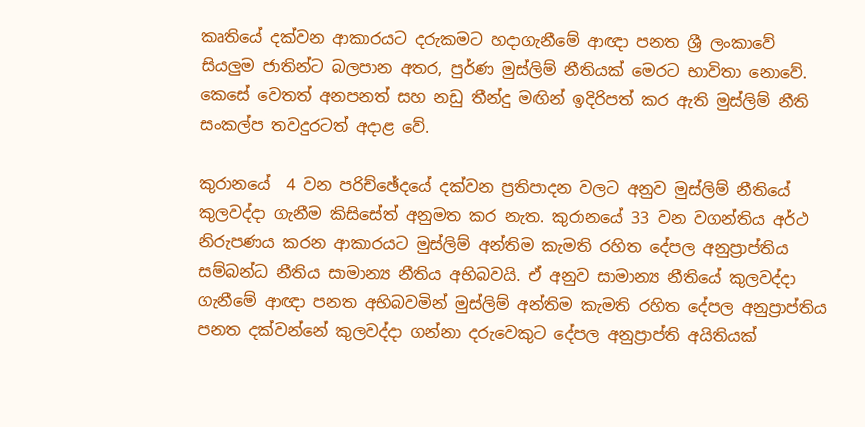කෘතියේ දක්වන ආකාරයට දරුකමට හදාගැනීමේ ආඥා පනත ශ්‍රී ලංකාවේ සියලුම ජාතින්ට බලපාන අතර, පුර්ණ මුස්ලිම් නීතියක් මෙරට භාවිතා නොවේ. කෙසේ වෙතත් අනපනත් සහ නඩු තීන්දු මඟින් ඉදිරිපත් කර ඇති මුස්ලිම් නීති සංකල්ප තවදුරටත් අදාළ වේ.

කුරානයේ  4 වන පරිච්ඡේදයේ දක්වන ප්‍රතිපාදන වලට අනුව මුස්ලිම් නීතියේ කුලවද්දා ගැනීම කිසිසේත් අනුමත කර නැත. කුරානයේ 33 වන වගන්තිය අර්ථ නිරුපණය කරන ආකාරයට මුස්ලිම් අන්තිම කැමති රහිත දේපල අනුප්‍රාප්තිය සම්බන්ධ නීතිය සාමාන්‍ය නීතිය අභිබවයි. ඒ අනුව සාමාන්‍ය නීතියේ කුලවද්දා ගැනීමේ ආඥා පනත අභිබවමින් මුස්ලිම් අන්තිම කැමති රහිත දේපල අනුප්‍රාප්තිය පනත දක්වන්නේ කුලවද්දා ගන්නා දරුවෙකුට දේපල අනුප්‍රාප්ති අයිතියක්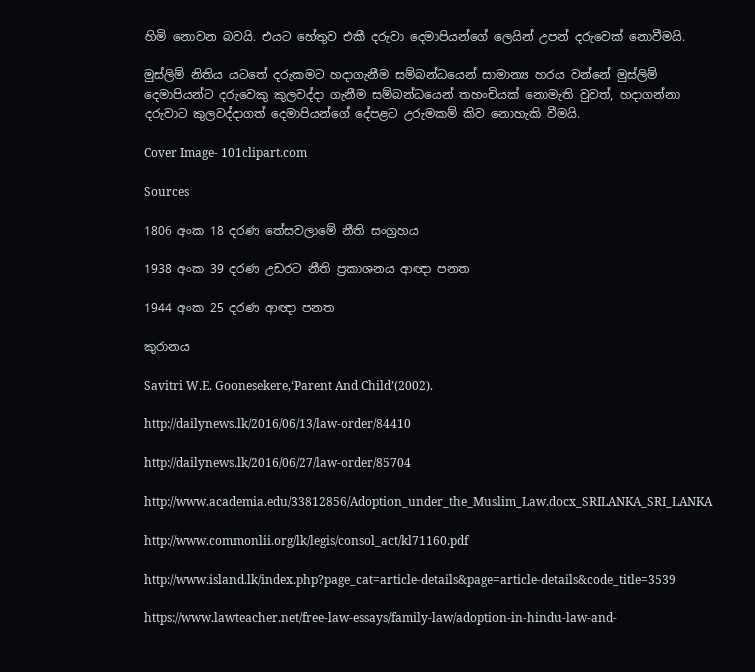හිමි නොවන බවයි. එයට හේතුව එකී දරුවා දෙමාපියන්ගේ ලෙයින් උපන් දරුවෙක් නොවීමයි.

මුස්ලිම් නිතිය යටතේ දරුකමට හදාගැනීම සම්බන්ධයෙන් සාමාන්‍ය හරය වන්නේ මුස්ලිම් දෙමාපියන්ට දරුවෙකු කුලවද්දා ගැනීම සම්බන්ධයෙන් තහංචියක් නොමැති වුවත්, හදාගන්නා දරුවාට කුලවද්දාගත් දෙමාපියන්ගේ දේපළට උරුමකම් කිව නොහැකි වීමයි.

Cover Image- 101clipart.com

Sources

1806 අංක 18 දරණ තේසවලාමේ නීති සංග්‍රහය

1938 අංක 39 දරණ උඩරට නීති ප්‍රකාශනය ආඥා පනත

1944 අංක 25 දරණ ආඥා පනත

කුරානය

Savitri W.E. Goonesekere,‘Parent And Child’(2002).

http://dailynews.lk/2016/06/13/law-order/84410

http://dailynews.lk/2016/06/27/law-order/85704

http://www.academia.edu/33812856/Adoption_under_the_Muslim_Law.docx_SRILANKA_SRI_LANKA

http://www.commonlii.org/lk/legis/consol_act/kl71160.pdf

http://www.island.lk/index.php?page_cat=article-details&page=article-details&code_title=3539

https://www.lawteacher.net/free-law-essays/family-law/adoption-in-hindu-law-and-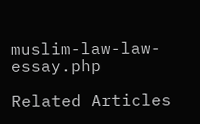muslim-law-law-essay.php

Related Articles